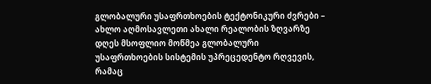გლობალური უსაფრთხოების ტექტონიკური ძვრები – ახლო აღმოსავლეთი ახალი რეალობის ზღვარზე
დღეს მსოფლიო მოწმეა გლობალური უსაფრთხოების სისტემის უპრეცედენტო რღვევის, რამაც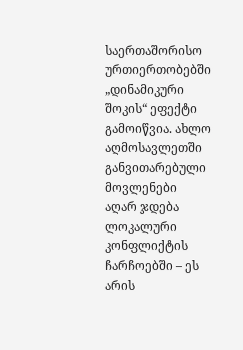საერთაშორისო ურთიერთობებში „დინამიკური შოკის“ ეფექტი გამოიწვია. ახლო აღმოსავლეთში განვითარებული მოვლენები აღარ ჯდება ლოკალური კონფლიქტის ჩარჩოებში – ეს არის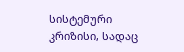სისტემური კრიზისი, სადაც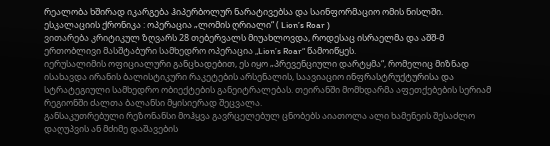რეალობა ხშირად იკარგება ჰიპერბოლურ ნარატივებსა და საინფორმაციო ომის ნისლში.
ესკალაციის ქრონიკა : ოპერაცია „ლომის ღრიალი“ ( Lion’s Roar )
ვითარება კრიტიკულ ზღვარს 28 თებერვალს მიუახლოვდა, როდესაც ისრაელმა და აშშ-მ ერთობლივი მასშტაბური სამხედრო ოპერაცია „Lion’s Roar“ წამოიწყეს.
იერუსალიმის ოფიციალური განცხადებით, ეს იყო „პრევენციული დარტყმა“, რომელიც მიზნად ისახავდა ირანის ბალისტიკური რაკეტების არსენალის, საავიაციო ინფრასტრუქტურისა და სტრატეგიული სამხედრო ობიექტების განეიტრალებას. თეირანში მომხდარმა აფეთქებების სერიამ რეგიონში ძალთა ბალანსი მყისიერად შეცვალა.
განსაკუთრებული რეზონანსი მოჰყვა გავრცელებულ ცნობებს აიათოლა ალი ხამენეის შესაძლო დაღუპვის ან მძიმე დაშავების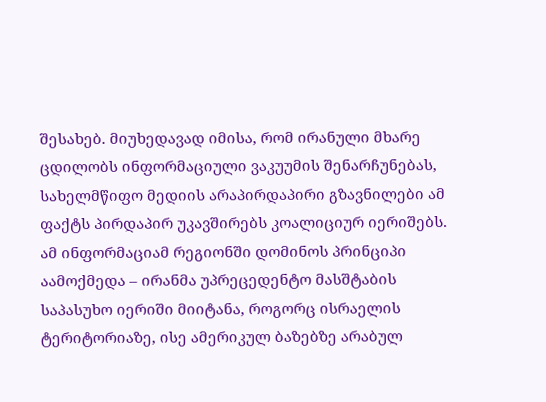შესახებ. მიუხედავად იმისა, რომ ირანული მხარე ცდილობს ინფორმაციული ვაკუუმის შენარჩუნებას, სახელმწიფო მედიის არაპირდაპირი გზავნილები ამ ფაქტს პირდაპირ უკავშირებს კოალიციურ იერიშებს. ამ ინფორმაციამ რეგიონში დომინოს პრინციპი აამოქმედა – ირანმა უპრეცედენტო მასშტაბის საპასუხო იერიში მიიტანა, როგორც ისრაელის ტერიტორიაზე, ისე ამერიკულ ბაზებზე არაბულ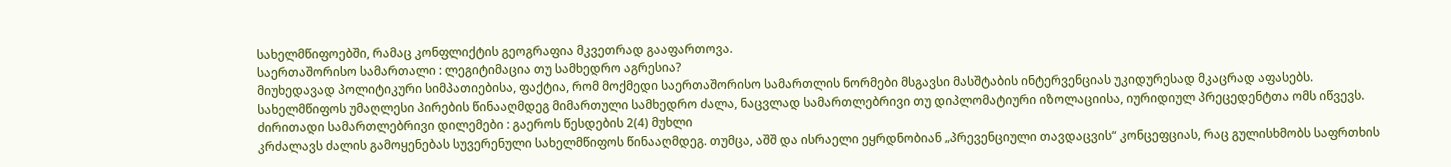სახელმწიფოებში, რამაც კონფლიქტის გეოგრაფია მკვეთრად გააფართოვა.
საერთაშორისო სამართალი : ლეგიტიმაცია თუ სამხედრო აგრესია?
მიუხედავად პოლიტიკური სიმპათიებისა, ფაქტია, რომ მოქმედი საერთაშორისო სამართლის ნორმები მსგავსი მასშტაბის ინტერვენციას უკიდურესად მკაცრად აფასებს. სახელმწიფოს უმაღლესი პირების წინააღმდეგ მიმართული სამხედრო ძალა, ნაცვლად სამართლებრივი თუ დიპლომატიური იზოლაციისა, იურიდიულ პრეცედენტთა ომს იწვევს.
ძირითადი სამართლებრივი დილემები : გაეროს წესდების 2(4) მუხლი
კრძალავს ძალის გამოყენებას სუვერენული სახელმწიფოს წინააღმდეგ. თუმცა, აშშ და ისრაელი ეყრდნობიან „პრევენციული თავდაცვის“ კონცეფციას, რაც გულისხმობს საფრთხის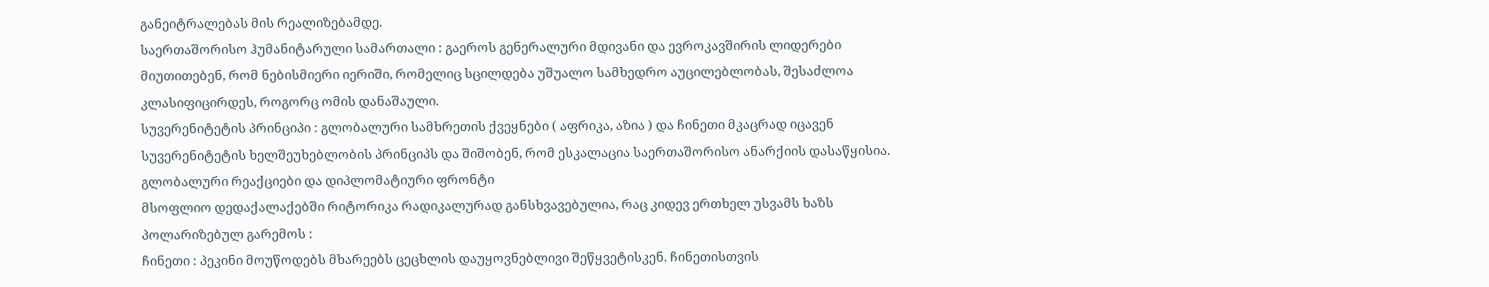განეიტრალებას მის რეალიზებამდე.
საერთაშორისო ჰუმანიტარული სამართალი : გაეროს გენერალური მდივანი და ევროკავშირის ლიდერები მიუთითებენ, რომ ნებისმიერი იერიში, რომელიც სცილდება უშუალო სამხედრო აუცილებლობას, შესაძლოა კლასიფიცირდეს, როგორც ომის დანაშაული.
სუვერენიტეტის პრინციპი : გლობალური სამხრეთის ქვეყნები ( აფრიკა, აზია ) და ჩინეთი მკაცრად იცავენ სუვერენიტეტის ხელშეუხებლობის პრინციპს და შიშობენ, რომ ესკალაცია საერთაშორისო ანარქიის დასაწყისია.
გლობალური რეაქციები და დიპლომატიური ფრონტი
მსოფლიო დედაქალაქებში რიტორიკა რადიკალურად განსხვავებულია, რაც კიდევ ერთხელ უსვამს ხაზს პოლარიზებულ გარემოს :
ჩინეთი : პეკინი მოუწოდებს მხარეებს ცეცხლის დაუყოვნებლივი შეწყვეტისკენ. ჩინეთისთვის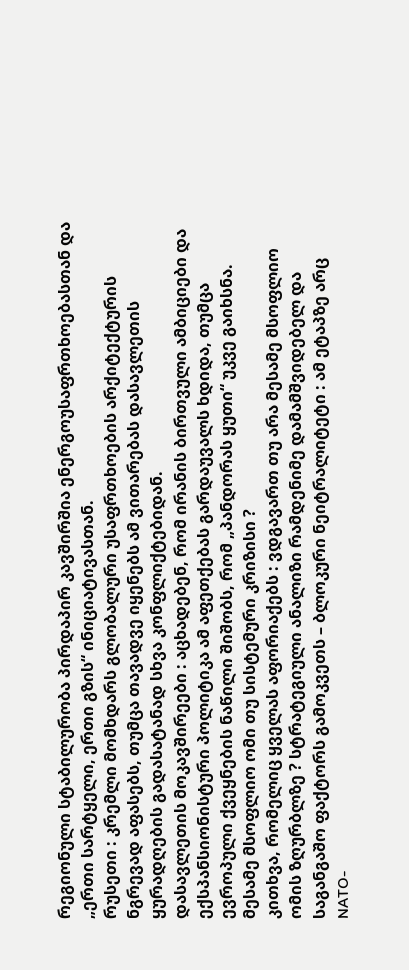რეგიონული სტაბილურობა პირდაპირ კავშირშია ენერგოუსაფრთხოებასთან და „ერთი სარტყელი, ერთი გზის“ ინიციატივასთან.
რუსეთი : კრემლი მომხდარს გლობალური უსაფრთხოების არქიტექტურის ნგრევად აფასებს, თუმცა თავადვე იყენებს ამ ვითარებას დასავლეთის ყურადღების გადასატანად სხვა კონფლიქტებიდან.
დასავლეთის მოკავშირეები : აცხადებენ, რომ ირანის ბირთვული ამბიციები და ექსპანსიონისტური პოლიტიკა ამ აფეთქებას გარდაუვალს ხდიდა, თუმცა ევროპული ქვეყნების ნაწილი შიშობს, რომ „პანდორას ყუთი“ უკვე გაიხსნა.
მესამე მსოფლიო ომი თუ სისტემური კრიზისი ?
კითხვა, რომელიც ყველას აფორიაქებს : ვდგავართ თუ არა მესამე მსოფლიო ომის ზღურბლზე ? სტრატეგიული ანალიზი რამდენიმე დამამშვიდებელ და საგანგაშო ფაქტორს გამოკვეთს – ბლოკური ნეიტრალიტეტი : ამ ეტაპზე არც NATO-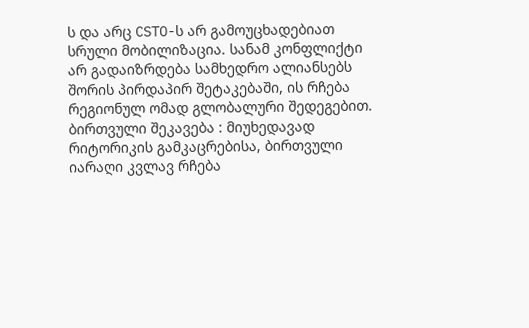ს და არც CSTO-ს არ გამოუცხადებიათ სრული მობილიზაცია. სანამ კონფლიქტი არ გადაიზრდება სამხედრო ალიანსებს შორის პირდაპირ შეტაკებაში, ის რჩება რეგიონულ ომად გლობალური შედეგებით.
ბირთვული შეკავება : მიუხედავად რიტორიკის გამკაცრებისა, ბირთვული იარაღი კვლავ რჩება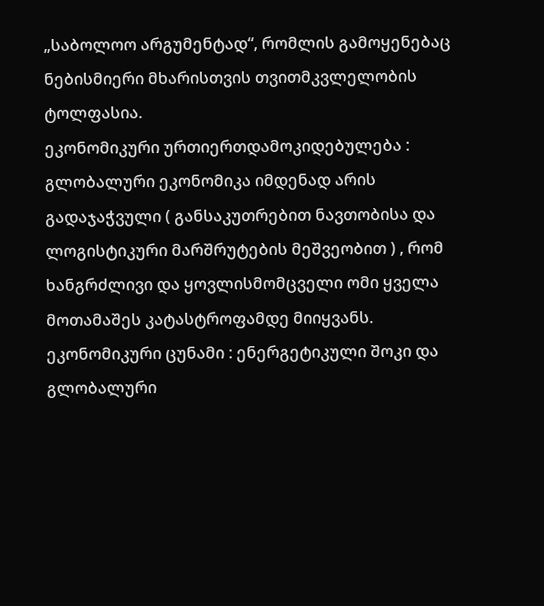„საბოლოო არგუმენტად“, რომლის გამოყენებაც ნებისმიერი მხარისთვის თვითმკვლელობის ტოლფასია.
ეკონომიკური ურთიერთდამოკიდებულება : გლობალური ეკონომიკა იმდენად არის გადაჯაჭვული ( განსაკუთრებით ნავთობისა და ლოგისტიკური მარშრუტების მეშვეობით ) , რომ ხანგრძლივი და ყოვლისმომცველი ომი ყველა მოთამაშეს კატასტროფამდე მიიყვანს.
ეკონომიკური ცუნამი : ენერგეტიკული შოკი და გლობალური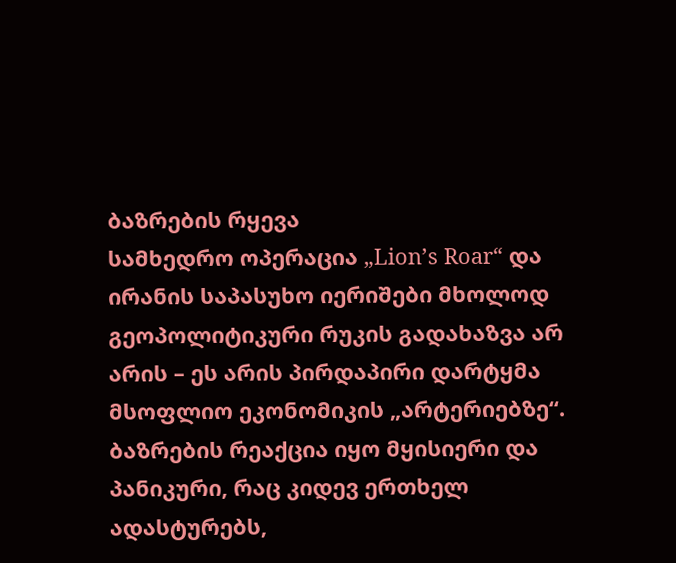ბაზრების რყევა
სამხედრო ოპერაცია „Lion’s Roar“ და ირანის საპასუხო იერიშები მხოლოდ გეოპოლიტიკური რუკის გადახაზვა არ არის – ეს არის პირდაპირი დარტყმა მსოფლიო ეკონომიკის „არტერიებზე“. ბაზრების რეაქცია იყო მყისიერი და პანიკური, რაც კიდევ ერთხელ ადასტურებს,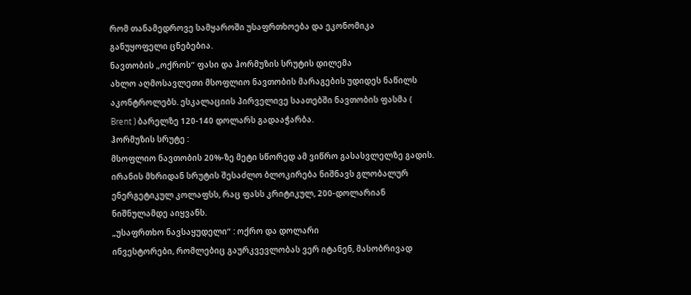რომ თანამედროვე სამყაროში უსაფრთხოება და ეკონომიკა განუყოფელი ცნებებია.
ნავთობის „ოქროს“ ფასი და ჰორმუზის სრუტის დილემა
ახლო აღმოსავლეთი მსოფლიო ნავთობის მარაგების უდიდეს ნაწილს აკონტროლებს. ესკალაციის პირველივე საათებში ნავთობის ფასმა ( Brent ) ბარელზე 120-140 დოლარს გადააჭარბა.
ჰორმუზის სრუტე :
მსოფლიო ნავთობის 20%-ზე მეტი სწორედ ამ ვიწრო გასასვლელზე გადის. ირანის მხრიდან სრუტის შესაძლო ბლოკირება ნიშნავს გლობალურ ენერგეტიკულ კოლაფსს, რაც ფასს კრიტიკულ, 200-დოლარიან ნიშნულამდე აიყვანს.
„უსაფრთხო ნავსაყუდელი“ : ოქრო და დოლარი
ინვესტორები, რომლებიც გაურკვევლობას ვერ იტანენ, მასობრივად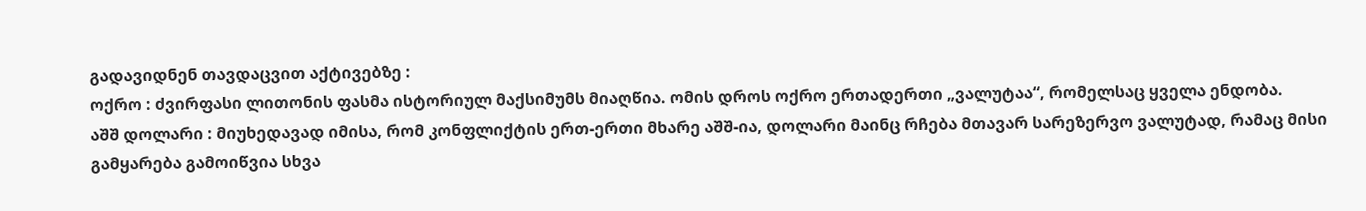გადავიდნენ თავდაცვით აქტივებზე :
ოქრო : ძვირფასი ლითონის ფასმა ისტორიულ მაქსიმუმს მიაღწია. ომის დროს ოქრო ერთადერთი „ვალუტაა“, რომელსაც ყველა ენდობა.
აშშ დოლარი : მიუხედავად იმისა, რომ კონფლიქტის ერთ-ერთი მხარე აშშ-ია, დოლარი მაინც რჩება მთავარ სარეზერვო ვალუტად, რამაც მისი გამყარება გამოიწვია სხვა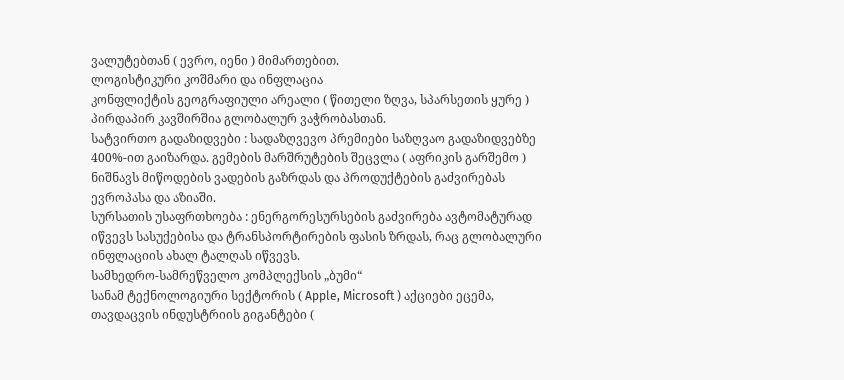ვალუტებთან ( ევრო, იენი ) მიმართებით.
ლოგისტიკური კოშმარი და ინფლაცია
კონფლიქტის გეოგრაფიული არეალი ( წითელი ზღვა, სპარსეთის ყურე ) პირდაპირ კავშირშია გლობალურ ვაჭრობასთან.
სატვირთო გადაზიდვები : სადაზღვევო პრემიები საზღვაო გადაზიდვებზე 400%-ით გაიზარდა. გემების მარშრუტების შეცვლა ( აფრიკის გარშემო ) ნიშნავს მიწოდების ვადების გაზრდას და პროდუქტების გაძვირებას ევროპასა და აზიაში.
სურსათის უსაფრთხოება : ენერგორესურსების გაძვირება ავტომატურად იწვევს სასუქებისა და ტრანსპორტირების ფასის ზრდას, რაც გლობალური ინფლაციის ახალ ტალღას იწვევს.
სამხედრო-სამრეწველო კომპლექსის „ბუმი“
სანამ ტექნოლოგიური სექტორის ( Apple, Microsoft ) აქციები ეცემა, თავდაცვის ინდუსტრიის გიგანტები (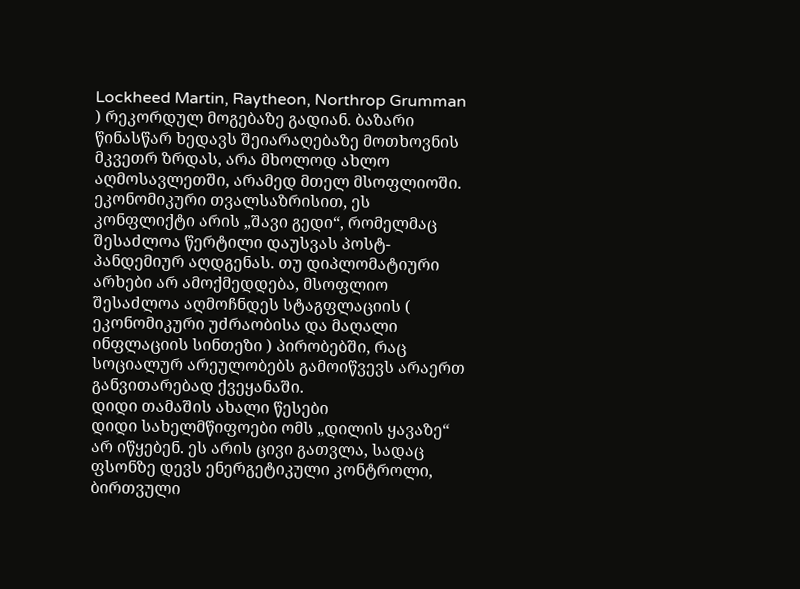Lockheed Martin, Raytheon, Northrop Grumman ) რეკორდულ მოგებაზე გადიან. ბაზარი წინასწარ ხედავს შეიარაღებაზე მოთხოვნის მკვეთრ ზრდას, არა მხოლოდ ახლო აღმოსავლეთში, არამედ მთელ მსოფლიოში.
ეკონომიკური თვალსაზრისით, ეს კონფლიქტი არის „შავი გედი“, რომელმაც შესაძლოა წერტილი დაუსვას პოსტ-პანდემიურ აღდგენას. თუ დიპლომატიური არხები არ ამოქმედდება, მსოფლიო შესაძლოა აღმოჩნდეს სტაგფლაციის ( ეკონომიკური უძრაობისა და მაღალი ინფლაციის სინთეზი ) პირობებში, რაც სოციალურ არეულობებს გამოიწვევს არაერთ განვითარებად ქვეყანაში.
დიდი თამაშის ახალი წესები
დიდი სახელმწიფოები ომს „დილის ყავაზე“ არ იწყებენ. ეს არის ცივი გათვლა, სადაც ფსონზე დევს ენერგეტიკული კონტროლი, ბირთვული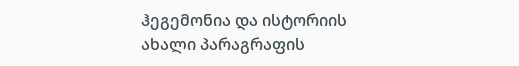ჰეგემონია და ისტორიის ახალი პარაგრაფის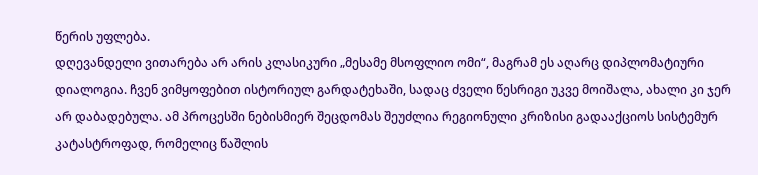წერის უფლება.
დღევანდელი ვითარება არ არის კლასიკური „მესამე მსოფლიო ომი“, მაგრამ ეს აღარც დიპლომატიური დიალოგია. ჩვენ ვიმყოფებით ისტორიულ გარდატეხაში, სადაც ძველი წესრიგი უკვე მოიშალა, ახალი კი ჯერ არ დაბადებულა. ამ პროცესში ნებისმიერ შეცდომას შეუძლია რეგიონული კრიზისი გადააქციოს სისტემურ კატასტროფად, რომელიც წაშლის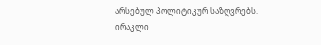არსებულ პოლიტიკურ საზღვრებს.
ირაკლი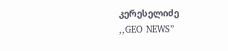კერესელიძე
,,GEO NEWS”